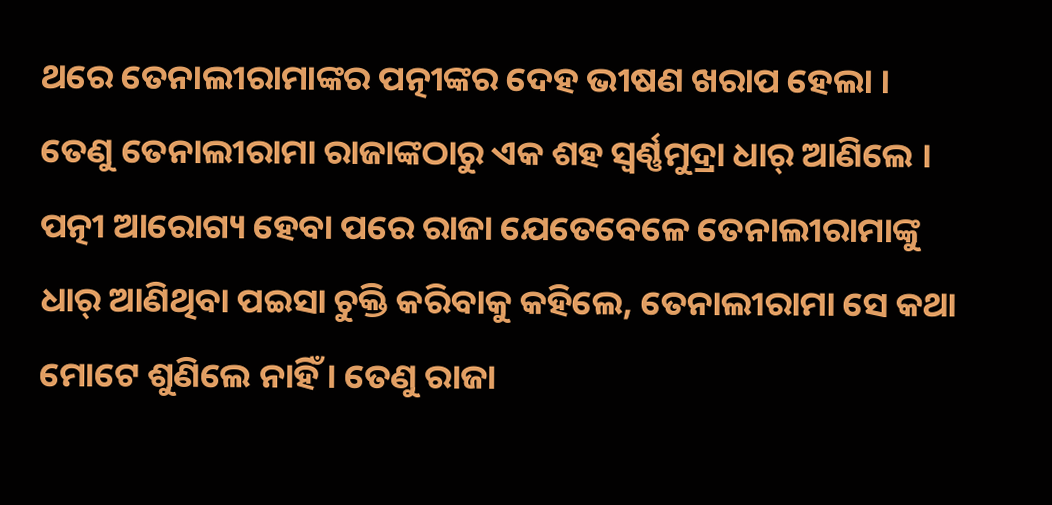ଥରେ ତେନାଲୀରାମାଙ୍କର ପତ୍ନୀଙ୍କର ଦେହ ଭୀଷଣ ଖରାପ ହେଲା । ତେଣୁ ତେନାଲୀରାମା ରାଜାଙ୍କଠାରୁ ଏକ ଶହ ସ୍ୱର୍ଣ୍ଣମୁଦ୍ରା ଧାର୍ ଆଣିଲେ । ପତ୍ନୀ ଆରୋଗ୍ୟ ହେବା ପରେ ରାଜା ଯେତେବେଳେ ତେନାଲୀରାମାଙ୍କୁ ଧାର୍ ଆଣିଥିବା ପଇସା ଚୁକ୍ତି କରିବାକୁ କହିଲେ, ତେନାଲୀରାମା ସେ କଥା ମୋଟେ ଶୁଣିଲେ ନାହିଁ । ତେଣୁ ରାଜା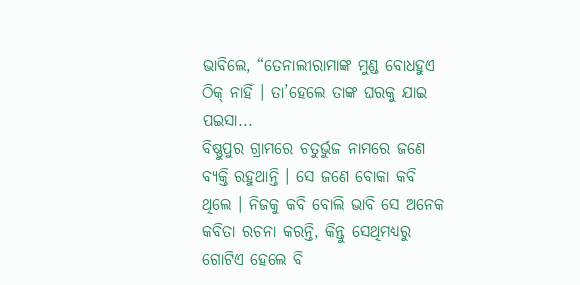ଭାବିଲେ, “ତେନାଲୀରାମାଙ୍କ ମୁଣ୍ଡ ବୋଧହୁଏ ଠିକ୍ ନାହିଁ । ତା’ହେଲେ ତାଙ୍କ ଘରକୁ ଯାଇ ପଇସା...
ବିଷ୍ଣୁପୁର ଗ୍ରାମରେ ଚତୁର୍ଭୁଜ ନାମରେ ଜଣେ ବ୍ୟକ୍ତି ରହୁଥାନ୍ତି । ସେ ଜଣେ ବୋକା କବି ଥିଲେ । ନିଜକୁ କବି ବୋଲି ଭାବି ସେ ଅନେକ କବିତା ରଚନା କରନ୍ତି, କିନ୍ତୁ ସେଥିମଧ୍ୟରୁ ଗୋଟିଏ ହେଲେ ବି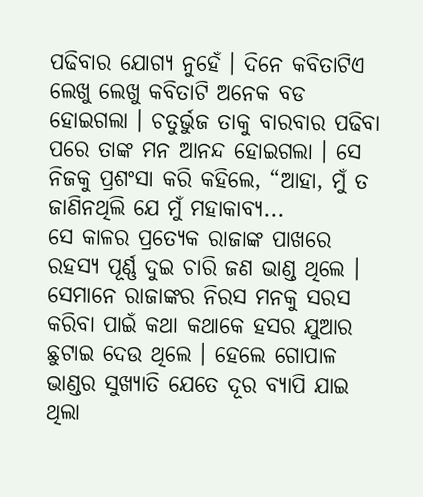ପଢିବାର ଯୋଗ୍ୟ ନୁହେଁ । ଦିନେ କବିତାଟିଏ ଲେଖୁ ଲେଖୁ କବିତାଟି ଅନେକ ବଡ ହୋଇଗଲା । ଚତୁର୍ଭୁଜ ତାକୁ ବାରବାର ପଢିବା ପରେ ତାଙ୍କ ମନ ଆନନ୍ଦ ହୋଇଗଲା । ସେ ନିଜକୁ ପ୍ରଶଂସା କରି କହିଲେ, “ଆହା, ମୁଁ ତ ଜାଣିନଥିଲି ଯେ ମୁଁ ମହାକାବ୍ୟ...
ସେ କାଳର ପ୍ରତ୍ୟେକ ରାଜାଙ୍କ ପାଖରେ ରହସ୍ୟ ପୂର୍ଣ୍ଣ ଦୁଇ ଚାରି ଜଣ ଭାଣ୍ଡ ଥିଲେ । ସେମାନେ ରାଜାଙ୍କର ନିରସ ମନକୁ ସରସ କରିବା ପାଇଁ କଥା କଥାକେ ହସର ଯୁଆର ଛୁଟାଇ ଦେଉ ଥିଲେ । ହେଲେ ଗୋପାଳ ଭାଣ୍ଡର ସୁଖ୍ୟାତି ଯେତେ ଦୂର ବ୍ୟାପି ଯାଇ ଥିଲା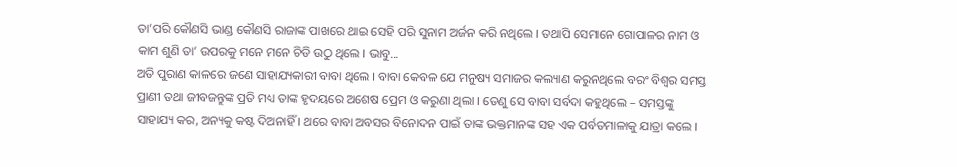ତା’ପରି କୌଣସି ଭାଣ୍ଡ କୌଣସି ରାଜାଙ୍କ ପାଖରେ ଥାଇ ସେହି ପରି ସୁନାମ ଅର୍ଜନ କରି ନଥିଲେ । ତଥାପି ସେମାନେ ଗୋପାଳର ନାମ ଓ କାମ ଶୁଣି ତା’ ଉପରକୁ ମନେ ମନେ ଚିଡି ଉଠୁ ଥିଲେ । ଭାବୁ...
ଅତି ପୁରାଣ କାଳରେ ଜଣେ ସାହାଯ୍ୟକାରୀ ବାବା ଥିଲେ । ବାବା କେବଳ ଯେ ମନୁଷ୍ୟ ସମାଜର କଲ୍ୟାଣ କରୁନଥିଲେ ବରଂ ବିଶ୍ୱର ସମସ୍ତ ପ୍ରାଣୀ ତଥା ଜୀବଜନ୍ତୁଙ୍କ ପ୍ରତି ମଧ୍ୟ ତାଙ୍କ ହୃଦୟରେ ଅଶେଷ ପ୍ରେମ ଓ କରୁଣା ଥିଲା । ତେଣୁ ସେ ବାବା ସର୍ବଦା କହୁଥିଲେ – ସମସ୍ତଙ୍କୁ ସାହାଯ୍ୟ କର, ଅନ୍ୟକୁ କଷ୍ଟ ଦିଅନାହିଁ । ଥରେ ବାବା ଅବସର ବିନୋଦନ ପାଇଁ ତାଙ୍କ ଭକ୍ତମାନଙ୍କ ସହ ଏକ ପର୍ବତମାଳାକୁ ଯାତ୍ରା କଲେ ।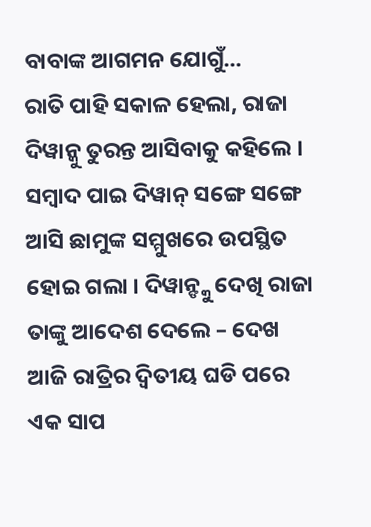ବାବାଙ୍କ ଆଗମନ ଯୋଗୁଁ...
ରାତି ପାହି ସକାଳ ହେଲା, ରାଜା ଦିୱାନ୍କୁ ତୁରନ୍ତ ଆସିବାକୁ କହିଲେ । ସମ୍ବାଦ ପାଇ ଦିୱାନ୍ ସଙ୍ଗେ ସଙ୍ଗେ ଆସି ଛାମୁଙ୍କ ସମ୍ମୁଖରେ ଉପସ୍ଥିତ ହୋଇ ଗଲା । ଦିୱାନ୍ଙ୍କୁ ଦେଖି ରାଜା ତାଙ୍କୁ ଆଦେଶ ଦେଲେ – ଦେଖ ଆଜି ରାତ୍ରିର ଦ୍ୱିତୀୟ ଘଡି ପରେ ଏକ ସାପ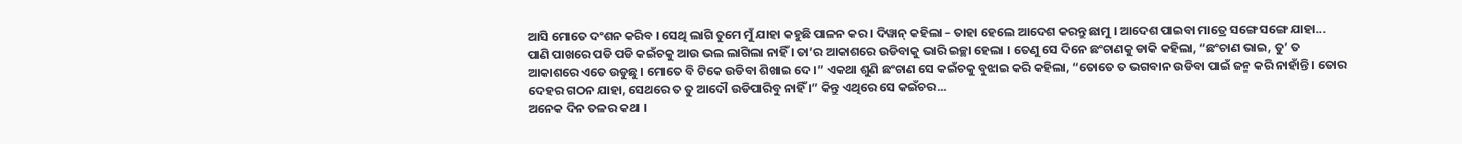ଆସି ମୋତେ ଦଂଶନ କରିବ । ସେଥି ଲାଗି ତୁମେ ମୁଁ ଯାହା କହୁଛି ପାଳନ କର । ଦିୱାନ୍ କହିଲା – ତାହା ହେଲେ ଆଦେଶ କରନ୍ତୁ ଛାମୁ । ଆଦେଶ ପାଇବା ମାତ୍ରେ ସଙ୍ଗେ ସଙ୍ଗେ ଯାହା...
ପାଣି ପାଖରେ ପଡି ପଡି କଇଁଚକୁ ଆଉ ଭଲ ଲାଗିଲା ନାହିଁ । ତା’ର ଆକାଶରେ ଉଡିବାକୁ ଭାରି ଇଚ୍ଛା ହେଲା । ତେଣୁ ସେ ଦିନେ ଛଂଚାଣକୁ ଡାକି କହିଲା, “ଛଂଚାଣ ଭାଇ, ତୁ’ ତ ଆକାଶରେ ଏତେ ଉଡୁଛୁ । ମୋତେ ବି ଟିକେ ଉଡିବା ଶିଖାଇ ଦେ ।” ଏକଥା ଶୁଣି ଛଂଚାଣ ସେ କଇଁଚକୁ ବୁଝାଇ କରି କହିଲା, “ତୋତେ ତ ଭଗବାନ ଉଡିବା ପାଇଁ ଜନ୍ମ କରି ନାହାଁନ୍ତି । ତୋର ଦେହର ଗଠନ ଯାହା, ସେଥରେ ତ ତୁ ଆଦୌ ଉଡିପାରିବୁ ନାହିଁ ।” କିନ୍ତୁ ଏଥିରେ ସେ କଇଁଚର...
ଅନେକ ଦିନ ତଳର କଥା ।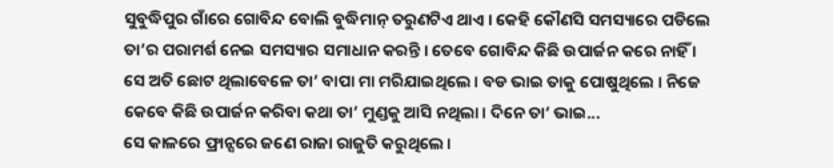ସୁବୁଦ୍ଧିପୁର ଗାଁରେ ଗୋବିନ୍ଦ ବୋଲି ବୁଦ୍ଧିମାନ୍ ତରୁଣଟିଏ ଥାଏ । କେହି କୌଣସି ସମସ୍ୟାରେ ପଡିଲେ ତା’ର ପରାମର୍ଶ ନେଇ ସମସ୍ୟାର ସମାଧାନ କରନ୍ତି । ତେବେ ଗୋବିନ୍ଦ କିଛି ଉପାର୍ଜନ କରେ ନାହିଁ । ସେ ଅତି ଛୋଟ ଥିଲାବେଳେ ତା’ ବାପା ମା ମରିଯାଇଥିଲେ । ବଡ ଭାଇ ତାକୁ ପୋଷୁଥିଲେ । ନିଜେ କେବେ କିଛି ଉପାର୍ଜନ କରିବା କଥା ତା’ ମୁଣ୍ଡକୁ ଆସି ନଥିଲା । ଦିନେ ତା’ ଭାଇ...
ସେ କାଳରେ ଫ୍ରାନ୍ସରେ ଜଣେ ରାଜା ରାଜୁତି କରୁଥିଲେ ।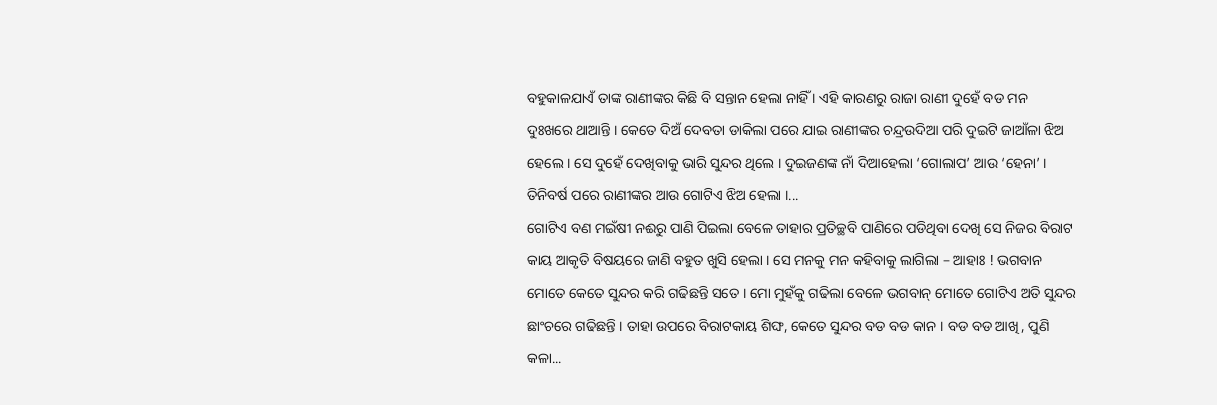ବହୁକାଳଯାଏଁ ତାଙ୍କ ରାଣୀଙ୍କର କିଛି ବି ସନ୍ତାନ ହେଲା ନାହିଁ । ଏହି କାରଣରୁ ରାଜା ରାଣୀ ଦୁହେଁ ବଡ ମନ ଦୁଃଖରେ ଥାଆନ୍ତି । କେତେ ଦିଅଁ ଦେବତା ଡାକିଲା ପରେ ଯାଇ ରାଣୀଙ୍କର ଚନ୍ଦ୍ରଉଦିଆ ପରି ଦୁଇଟି ଜାଆଁଳା ଝିଅ ହେଲେ । ସେ ଦୁହେଁ ଦେଖିବାକୁ ଭାରି ସୁନ୍ଦର ଥିଲେ । ଦୁଇଜଣଙ୍କ ନାଁ ଦିଆହେଲା ‘ଗୋଲାପ’ ଆଉ ‘ହେନା’ । ତିନିବର୍ଷ ପରେ ରାଣୀଙ୍କର ଆଉ ଗୋଟିଏ ଝିଅ ହେଲା ।...
ଗୋଟିଏ ବଣ ମଇଁଷୀ ନଈରୁ ପାଣି ପିଇଲା ବେଳେ ତାହାର ପ୍ରତିଚ୍ଛବି ପାଣିରେ ପଡିଥିବା ଦେଖି ସେ ନିଜର ବିରାଟ କାୟ ଆକୃତି ବିଷୟରେ ଜାଣି ବହୁତ ଖୁସି ହେଲା । ସେ ମନକୁ ମନ କହିବାକୁ ଲାଗିଲା – ଆହାଃ ! ଭଗବାନ ମୋତେ କେତେ ସୁନ୍ଦର କରି ଗଢିଛନ୍ତି ସତେ । ମୋ ମୁହଁକୁ ଗଢିଲା ବେଳେ ଭଗବାନ୍ ମୋତେ ଗୋଟିଏ ଅତି ସୁନ୍ଦର ଛାଂଚରେ ଗଢିଛନ୍ତି । ତାହା ଉପରେ ବିରାଟକାୟ ଶିଙ୍ଘ, କେତେ ସୁନ୍ଦର ବଡ ବଡ କାନ । ବଡ ବଡ ଆଖି, ପୁଣି କଳା...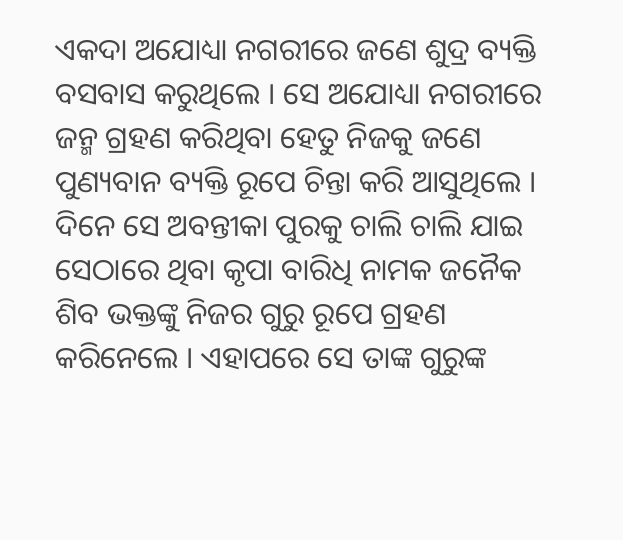ଏକଦା ଅଯୋଧ୍ୟା ନଗରୀରେ ଜଣେ ଶୁଦ୍ର ବ୍ୟକ୍ତି ବସବାସ କରୁଥିଲେ । ସେ ଅଯୋଧ୍ୟା ନଗରୀରେ ଜନ୍ମ ଗ୍ରହଣ କରିଥିବା ହେତୁ ନିଜକୁ ଜଣେ ପୁଣ୍ୟବାନ ବ୍ୟକ୍ତି ରୂପେ ଚିନ୍ତା କରି ଆସୁଥିଲେ । ଦିନେ ସେ ଅବନ୍ତୀକା ପୁରକୁ ଚାଲି ଚାଲି ଯାଇ ସେଠାରେ ଥିବା କୃପା ବାରିଧି ନାମକ ଜନୈକ ଶିବ ଭକ୍ତଙ୍କୁ ନିଜର ଗୁରୁ ରୂପେ ଗ୍ରହଣ କରିନେଲେ । ଏହାପରେ ସେ ତାଙ୍କ ଗୁରୁଙ୍କ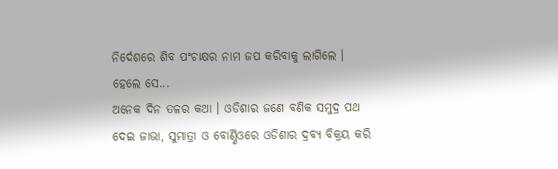ନିର୍ଦେଶରେ ଶିବ ପଂଚାକ୍ଷର ନାମ ଜପ କରିବାକୁ ଲାଗିଲେ । ହେଲେ ସେ...
ଅନେକ ଦିନ ତଳର କଥା । ଓଡିଶାର ଜଣେ ବଣିକ ସମୁଦ୍ର ପଥ ଦେଇ ଜାଭା, ସୁମାତ୍ରା ଓ ବୋର୍ଣ୍ଣିଓରେ ଓଡିଶାର ଦ୍ରବ୍ୟ ବିକ୍ରୟ କରି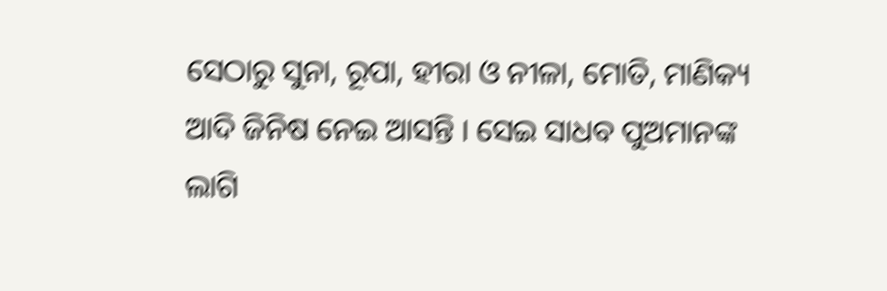ସେଠାରୁ ସୁନା, ରୂପା, ହୀରା ଓ ନୀଳା, ମୋତି, ମାଣିକ୍ୟ ଆଦି ଜିନିଷ ନେଇ ଆସନ୍ତି । ସେଇ ସାଧବ ପୁଅମାନଙ୍କ ଲାଗି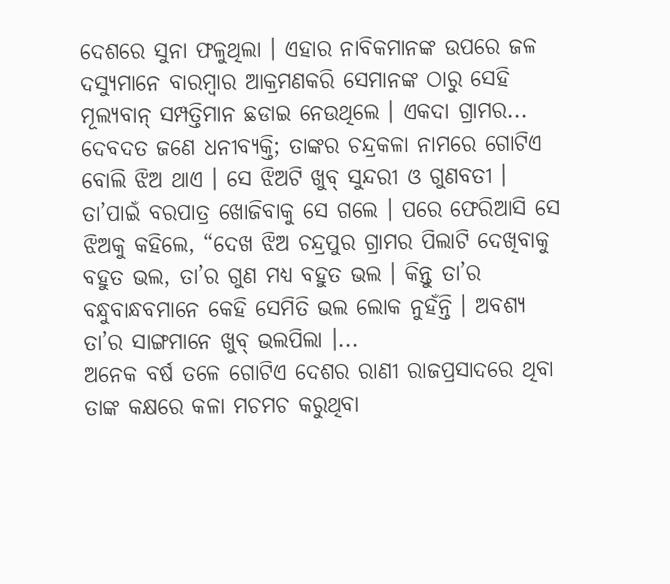ଦେଶରେ ସୁନା ଫଳୁଥିଲା । ଏହାର ନାବିକମାନଙ୍କ ଉପରେ ଜଳ ଦସ୍ୟୁମାନେ ବାରମ୍ବାର ଆକ୍ରମଣକରି ସେମାନଙ୍କ ଠାରୁ ସେହି ମୂଲ୍ୟବାନ୍ ସମ୍ପତ୍ତିମାନ ଛଡାଇ ନେଉଥିଲେ । ଏକଦା ଗ୍ରାମର...
ଦେବଦତ ଜଣେ ଧନୀବ୍ୟକ୍ତି; ତାଙ୍କର ଚନ୍ଦ୍ରକଳା ନାମରେ ଗୋଟିଏ ବୋଲି ଝିଅ ଥାଏ । ସେ ଝିଅଟି ଖୁବ୍ ସୁନ୍ଦରୀ ଓ ଗୁଣବତୀ । ତା’ପାଇଁ ବରପାତ୍ର ଖୋଜିବାକୁ ସେ ଗଲେ । ପରେ ଫେରିଆସି ସେ ଝିଅକୁ କହିଲେ, “ଦେଖ ଝିଅ ଚନ୍ଦ୍ରପୁର ଗ୍ରାମର ପିଲାଟି ଦେଖିବାକୁ ବହୁତ ଭଲ, ତା’ର ଗୁଣ ମଧ୍ୟ ବହୁତ ଭଲ । କିନ୍ତୁ ତା’ର ବନ୍ଧୁବାନ୍ଧବମାନେ କେହି ସେମିତି ଭଲ ଲୋକ ନୁହଁନ୍ତି । ଅବଶ୍ୟ ତା’ର ସାଙ୍ଗମାନେ ଖୁବ୍ ଭଲପିଲା ।...
ଅନେକ ବର୍ଷ ତଳେ ଗୋଟିଏ ଦେଶର ରାଣୀ ରାଜପ୍ରସାଦରେ ଥିବା ତାଙ୍କ କକ୍ଷରେ କଳା ମଚମଚ କରୁଥିବା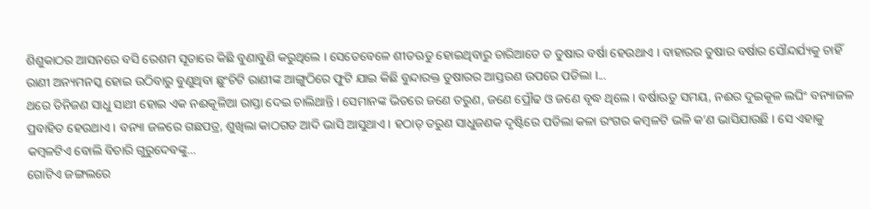ଶିଶୁକାଠର ଆସନରେ ବସି ରେଶମ ସୂତାରେ କିଛି ବୁଣାବୁଣି କରୁଥିଲେ । ସେତେବେଳେ ଶୀତଋତୁ ହୋଇଥିବାରୁ ଚାରିଆଡେ ତ ତୁଷାର ବର୍ଷା ହେଉଥାଏ । ବାହାରର ତୁଷାର ବର୍ଷାର ସୌନ୍ଦର୍ଯ୍ୟକୁ ଚାହିଁ ରାଣୀ ଅନ୍ୟମନସ୍କ ହୋଇ ଉଠିବାରୁ ବୁଣୁଥିବା ଛୁଂଚିଟି ରାଣୀଙ୍କ ଆଙ୍ଗୁଠିରେ ଫୁଟି ଯାଇ କିଛି ବୁନ୍ଦାରକ୍ତ ତୁଷାରର ଆସ୍ତରଣ ଉପରେ ପଡିଲା ।...
ଥରେ ତିନିଜଣ ସାଧୁ ସାଥୀ ହୋଇ ଏକ ନଈକୂଳିଆ ରାସ୍ତା ଦେଇ ଚାଲିଥାନ୍ତି । ସେମାନଙ୍କ ଭିତରେ ଜଣେ ତରୁଣ, ଜଣେ ପ୍ରୌଢ ଓ ଜଣେ ବୃଦ୍ଧ ଥିଲେ । ବର୍ଷାଋତୁ ସମୟ, ନଈର ଦୁଇକୂଳ ଲଘିଂ ବନ୍ୟାଜଳ ପ୍ରବାହିତ ହେଉଥାଏ । ବନ୍ୟା ଜଳରେ ଗଛପତ୍ର, ଶୁଖିଲା କାଠଗଡ ଆଦି ଭାସି ଆସୁଥାଏ । ହଠାତ୍ ତରୁଣ ସାଧୁଜଣକ ଦୃଷ୍ଟିରେ ପଡିଲା କଳା ରଂଗର କମ୍ବଳଟି ଭଳି କ’ଣ ଭାସିଯାଉଛି । ସେ ଏହାକୁ କମ୍ବଳଟିଏ ବୋଲି ବିଚାରି ଗୁରୁଦେବଙ୍କୁ...
ଗୋଟିଏ ଜଙ୍ଗଲରେ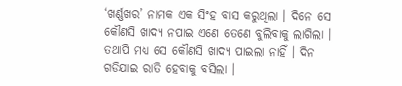‘ଖର୍ଣ୍ଣଖର’ ନାମକ ଏକ ସିଂହ ବାସ କରୁଥିଲା । ଦିନେ ସେ କୌଣସି ଖାଦ୍ୟ ନପାଇ ଏଣେ ତେଣେ ବୁଲିବାକୁ ଲାଗିଲା । ତଥାପି ମଧ୍ୟ ସେ କୌଣସି ଖାଦ୍ୟ ପାଇଲା ନାହିଁ । ଦିନ ଗଡିଯାଇ ରାତି ହେବାକୁ ବସିଲା ।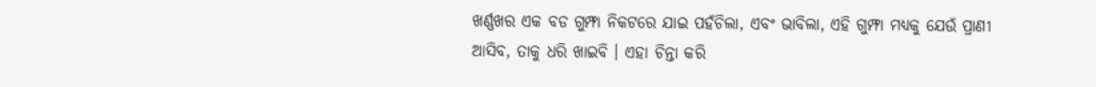ଖର୍ଣ୍ଣଖର ଏକ ବଡ ଗୁମ୍ଫା ନିକଟରେ ଯାଇ ପହଁଚିଲା, ଏବଂ ଭାବିଲା, ଏହି ଗୁମ୍ଫା ମଧ୍ୟକୁ ଯେଉଁ ପ୍ରାଣୀ ଆସିବ, ତାକୁ ଧରି ଖାଇବି । ଏହା ଚିନ୍ତା କରି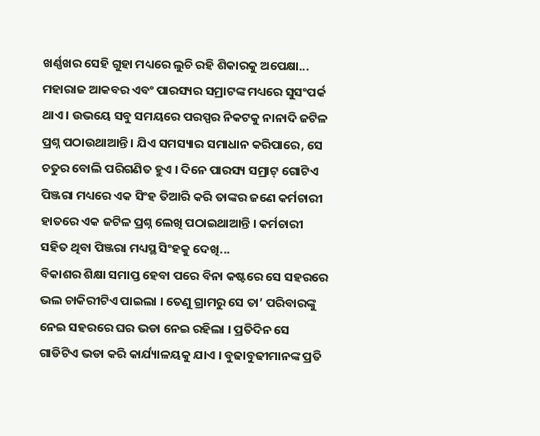ଖର୍ଣ୍ଣଖର ସେହି ଗୁହା ମଧ୍ୟରେ ଲୁଚି ରହି ଶିକାରକୁ ଅପେକ୍ଷା...
ମହାରାଜ ଆକବର ଏବଂ ପାରସ୍ୟର ସମ୍ରାଟଙ୍କ ମଧ୍ୟରେ ସୁସଂପର୍କ ଥାଏ । ଉଭୟେ ସବୁ ସମୟରେ ପରସ୍ପର ନିକଟକୁ ନାନାଦି ଜଟିଳ ପ୍ରଶ୍ନ ପଠାଉଥାଆନ୍ତି । ଯିଏ ସମସ୍ୟାର ସମାଧାନ କରିପାରେ, ସେ ଚତୁର ବୋଲି ପରିଗଣିତ ହୁଏ । ଦିନେ ପାରସ୍ୟ ସମ୍ରାଟ୍ ଗୋଟିଏ ପିଞ୍ଜରା ମଧ୍ୟରେ ଏକ ସିଂହ ତିଆରି କରି ତାଙ୍କର ଜଣେ କର୍ମଚାରୀ ହାତରେ ଏକ ଜଟିଳ ପ୍ରଶ୍ନ ଲେଖି ପଠାଇଥାଆନ୍ତି । କର୍ମଚାରୀ ସହିତ ଥିବା ପିଞ୍ଜରା ମଧ୍ୟସ୍ଥ ସିଂହକୁ ଦେଖି...
ବିକାଶର ଶିକ୍ଷା ସମାପ୍ତ ହେବା ପରେ ବିନା କଷ୍ଟରେ ସେ ସହରରେ ଭଲ ଚାକିରୀଟିଏ ପାଇଲା । ତେଣୁ ଗ୍ରାମରୁ ସେ ତା’ ପରିବାରଙ୍କୁ ନେଇ ସହରରେ ଘର ଭଡା ନେଇ ରହିଲା । ପ୍ରତିଦିନ ସେ ଗାଡିଟିଏ ଭଡା କରି କାର୍ଯ୍ୟାଳୟକୁ ଯାଏ । ବୁଢାବୁଢୀମାନଙ୍କ ପ୍ରତି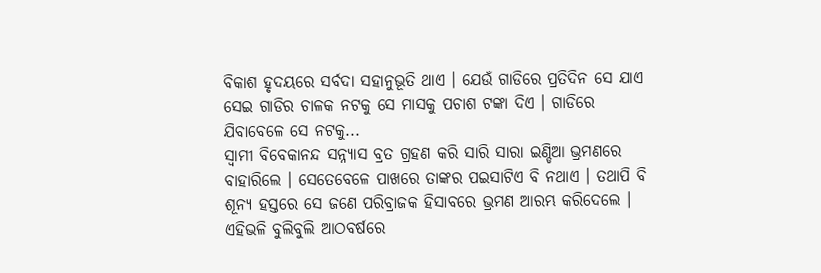ବିକାଶ ହୃଦୟରେ ସର୍ବଦା ସହାନୁଭୂତି ଥାଏ । ଯେଉଁ ଗାଡିରେ ପ୍ରତିଦିନ ସେ ଯାଏ ସେଇ ଗାଡିର ଚାଳକ ନଟକୁ ସେ ମାସକୁ ପଚାଶ ଟଙ୍କା ଦିଏ । ଗାଡିରେ ଯିବାବେଳେ ସେ ନଟକୁ...
ସ୍ୱାମୀ ବିବେକାନନ୍ଦ ସନ୍ନ୍ୟାସ ବ୍ରତ ଗ୍ରହଣ କରି ସାରି ସାରା ଇଣ୍ଡିଆ ଭ୍ରମଣରେ ବାହାରିଲେ । ସେତେବେଳେ ପାଖରେ ତାଙ୍କର ପଇସାଟିଏ ବି ନଥାଏ । ତଥାପି ବି ଶୂନ୍ୟ ହସ୍ତରେ ସେ ଜଣେ ପରିବ୍ରାଜକ ହିସାବରେ ଭ୍ରମଣ ଆରମ୍ଭ କରିଦେଲେ । ଏହିଭଳି ବୁଲିବୁଲି ଆଠବର୍ଷରେ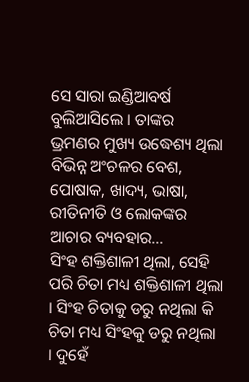ସେ ସାରା ଇଣ୍ଡିଆବର୍ଷ ବୁଲିଆସିଲେ । ତାଙ୍କର ଭ୍ରମଣର ମୁଖ୍ୟ ଉଦ୍ଧେଶ୍ୟ ଥିଲା ବିଭିନ୍ନ ଅଂଚଳର ବେଶ, ପୋଷାକ, ଖାଦ୍ୟ, ଭାଷା, ରୀତିନୀତି ଓ ଲୋକଙ୍କର ଆଚାର ବ୍ୟବହାର...
ସିଂହ ଶକ୍ତିଶାଳୀ ଥିଲା, ସେହି ପରି ଚିତା ମଧ୍ୟ ଶକ୍ତିଶାଳୀ ଥିଲା । ସିଂହ ଚିତାକୁ ଡରୁ ନଥିଲା କି ଚିତା ମଧ୍ୟ ସିଂହକୁ ଡରୁ ନଥିଲା । ଦୁହେଁ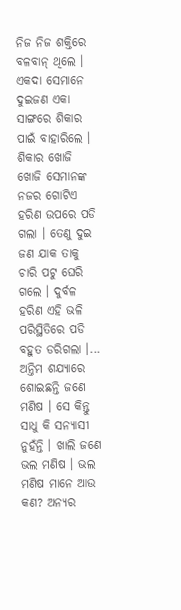ନିଜ ନିଜ ଶକ୍ତିରେ ବଳବାନ୍ ଥିଲେ । ଏକଦା ସେମାନେ ଦୁଇଜଣ ଏକା ସାଙ୍ଗରେ ଶିକାର ପାଇଁ ବାହାରିଲେ । ଶିକାର ଖୋଜି ଖୋଜି ସେମାନଙ୍କ ନଜର ଗୋଟିଏ ହରିଣ ଉପରେ ପଡି ଗଲା । ତେଣୁ ଦୁଇ ଜଣ ଯାକ ତାକୁ ଚାରି ପଟୁ ଘେରି ଗଲେ । ଦୁର୍ବଳ ହରିଣ ଏହି ଭଳି ପରିସ୍ଥିତିରେ ପଡି ବହୁତ ଡରିଗଲା ।...
ଅନ୍ତିମ ଶଯ୍ୟାରେ ଶୋଇଛନ୍ତି ଜଣେ ମଣିଷ । ସେ କିନ୍ତୁ ସାଧୁ କି ସନ୍ୟାସୀ ନୁହଁନ୍ତି । ଖାଲି ଜଣେ ଭଲ ମଣିଷ । ଭଲ ମଣିଷ ମାନେ ଆଉ କଣ? ଅନ୍ୟର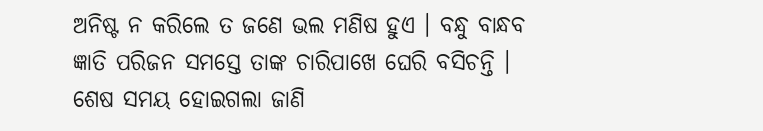ଅନିଷ୍ଟ ନ କରିଲେ ତ ଜଣେ ଭଲ ମଣିଷ ହୁଏ । ବନ୍ଧୁ ବାନ୍ଧବ ଜ୍ଞାତି ପରିଜନ ସମସ୍ତେ ତାଙ୍କ ଚାରିପାଖେ ଘେରି ବସିଚନ୍ତି । ଶେଷ ସମୟ ହୋଇଗଲା ଜାଣି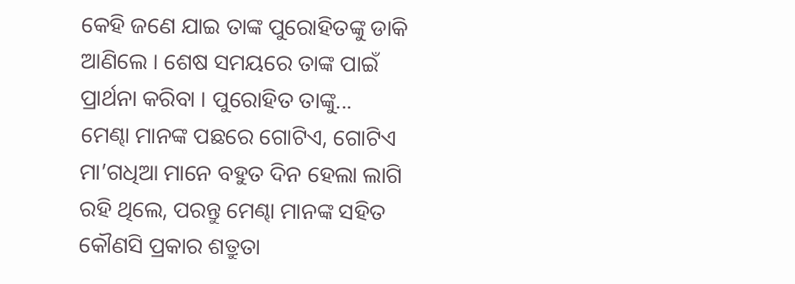କେହି ଜଣେ ଯାଇ ତାଙ୍କ ପୁରୋହିତଙ୍କୁ ଡାକି ଆଣିଲେ । ଶେଷ ସମୟରେ ତାଙ୍କ ପାଇଁ ପ୍ରାର୍ଥନା କରିବା । ପୁରୋହିତ ତାଙ୍କୁ...
ମେଣ୍ଢା ମାନଙ୍କ ପଛରେ ଗୋଟିଏ, ଗୋଟିଏ ମା’ଗଧିଆ ମାନେ ବହୁତ ଦିନ ହେଲା ଲାଗି ରହି ଥିଲେ, ପରନ୍ତୁ ମେଣ୍ଢା ମାନଙ୍କ ସହିତ କୌଣସି ପ୍ରକାର ଶତ୍ରୁତା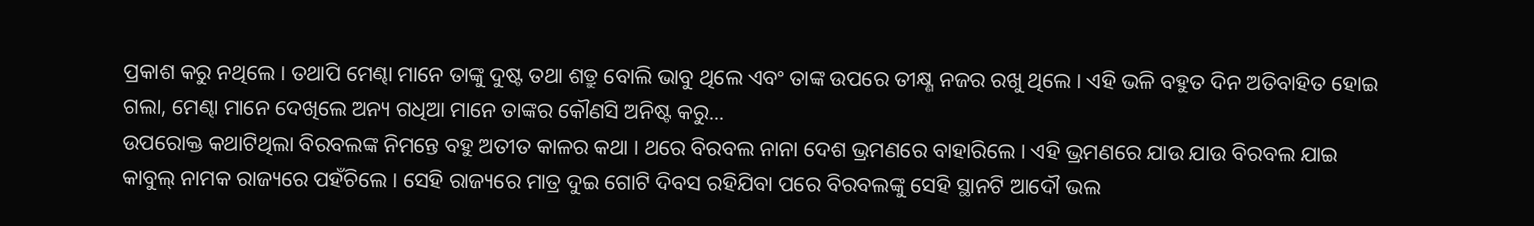ପ୍ରକାଶ କରୁ ନଥିଲେ । ତଥାପି ମେଣ୍ଢା ମାନେ ତାଙ୍କୁ ଦୁଷ୍ଟ ତଥା ଶତ୍ରୁ ବୋଲି ଭାବୁ ଥିଲେ ଏବଂ ତାଙ୍କ ଉପରେ ତୀକ୍ଷ୍ଣ ନଜର ରଖୁ ଥିଲେ । ଏହି ଭଳି ବହୁତ ଦିନ ଅତିବାହିତ ହୋଇ ଗଲା, ମେଣ୍ଢା ମାନେ ଦେଖିଲେ ଅନ୍ୟ ଗଧିଆ ମାନେ ତାଙ୍କର କୌଣସି ଅନିଷ୍ଟ କରୁ...
ଉପରୋକ୍ତ କଥାଟିଥିଲା ବିରବଲଙ୍କ ନିମନ୍ତେ ବହୁ ଅତୀତ କାଳର କଥା । ଥରେ ବିରବଲ ନାନା ଦେଶ ଭ୍ରମଣରେ ବାହାରିଲେ । ଏହି ଭ୍ରମଣରେ ଯାଉ ଯାଉ ବିରବଲ ଯାଇ କାବୁଲ୍ ନାମକ ରାଜ୍ୟରେ ପହଁଚିଲେ । ସେହି ରାଜ୍ୟରେ ମାତ୍ର ଦୁଇ ଗୋଟି ଦିବସ ରହିଯିବା ପରେ ବିରବଲଙ୍କୁ ସେହି ସ୍ଥାନଟି ଆଦୌ ଭଲ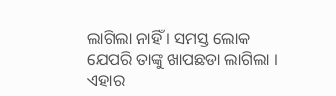ଲାଗିଲା ନାହିଁ । ସମସ୍ତ ଲୋକ ଯେପରି ତାଙ୍କୁ ଖାପଛଡା ଲାଗିଲା । ଏହାର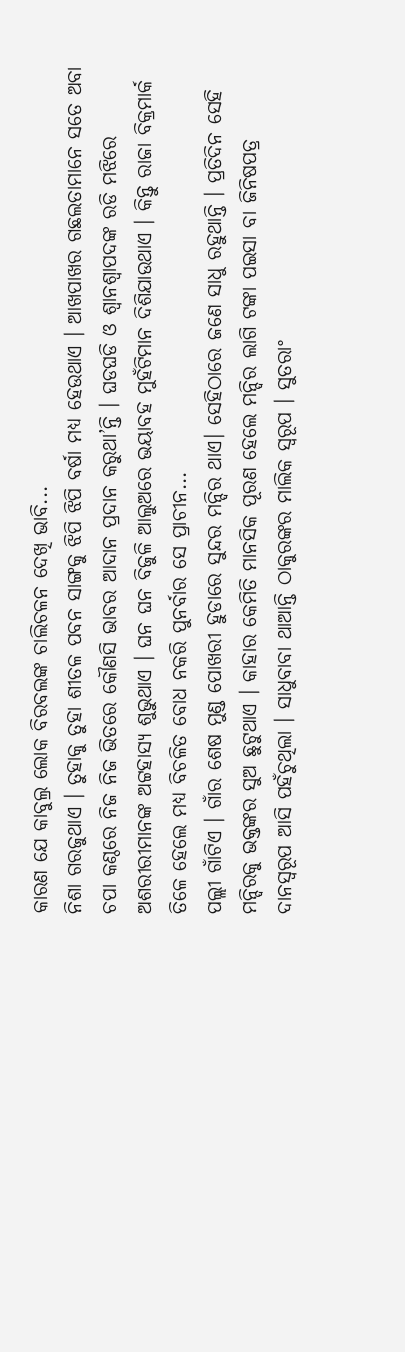କାରଣ ଯେ କାବୁଲ୍ର ଲୋକ ବିରବଲଙ୍କ ଚାଲିଚଳନ ଦେଖି ଭାବି...
ନିଶା ଗରଜୁଥାଏ । ତୁହାକୁ ତୁହା ଶୀତଳ ପବନ ସାଙ୍ଗକୁ ଝିପି ଝିପି ବର୍ଷା ମଧ୍ୟ ହେଉଥାଏ । ଆଖପାଖର ଗଛଲତାମାନେ ସତେ ଅବା ଚପା କଣ୍ଠରେ ନିଜ ନିଜ ଭିତରେ କୌଣସି ଭାବର ଆଦାନ ପ୍ରଦାନ କରୁଥା’ନ୍ତି । ଘଡଘଡି ଓ ଶ୍ୱାନଶ୍ୱାପଦଙ୍କ ରଡି ମଝିରେ ଅଶରୀରୀମାନଙ୍କ ଅଟ୍ଟହାସ୍ୟ ଶୁଭୁଥାଏ । ଘନ ଘନ ବିଜୁଳି ଆଲୁଅରେ ଭୟାବହ ମୁହଁଟିମାନ ଦିଶିଯାଉଥାଏ । କିନ୍ତୁ ରାଜା ବିକ୍ରମାର୍କ ତିଳେ ହେଲେ ମଧ୍ୟ ବିଚଳିତ ବୋଧ ନକରି ପୁନର୍ବାର ସେ ପ୍ରାଚୀନ...
ପଲ୍ଲୀ ଗାଁଟିଏ । ଗାଁର ଶେଷ ମୁଣ୍ଡ ପୋଖରୀ ହୁଡାରେ ସୁନ୍ଦର ମନ୍ଦିର ଥାଏ। ସେହିଠାରେ ଜଣେ ସାଧୁ ରହୁଥାନ୍ତି । ପ୍ରତିଦିନ ସେହି ମନ୍ଦିରକୁ ଭକ୍ତଙ୍କର ସୁଅ ଛୁଟୁଥାଏ । କାହାର କେମିତି ମାନସିକ ପୂରଣ ହେଲେ ମନ୍ଦିର ଲାଗି ଟଙ୍କା ପଇସା ବା ଜିନିଷପତ୍ର ଦାନସ୍ୱରୂପ ଆସି ପହଁଚୁଥିଲା । ସାଧୁବାବା ଥାଆନ୍ତି ଠାକୁରଙ୍କର ମାଲିକ ସ୍ୱରୂପ । ସୁତରାଂ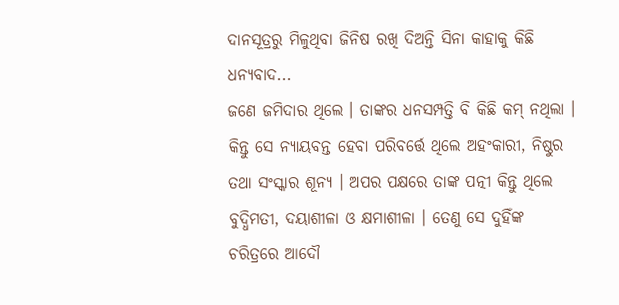ଦାନସୂତ୍ରରୁ ମିଳୁଥିବା ଜିନିଷ ରଖି ଦିଅନ୍ତି ସିନା କାହାକୁ କିଛି ଧନ୍ୟବାଦ...
ଜଣେ ଜମିଦାର ଥିଲେ । ତାଙ୍କର ଧନସମ୍ପତ୍ତି ବି କିଛି କମ୍ ନଥିଲା । କିନ୍ତୁ ସେ ନ୍ୟାୟବନ୍ତ ହେବା ପରିବର୍ତ୍ତେ ଥିଲେ ଅହଂକାରୀ, ନିଷ୍ଠୁର ତଥା ସଂସ୍କାର ଶୂନ୍ୟ । ଅପର ପକ୍ଷରେ ତାଙ୍କ ପତ୍ନୀ କିନ୍ତୁ ଥିଲେ ବୁଦ୍ଧିମତୀ, ଦୟାଶୀଳା ଓ କ୍ଷମାଶୀଳା । ତେଣୁ ସେ ଦୁହିଁଙ୍କ ଚରିତ୍ରରେ ଆଦୌ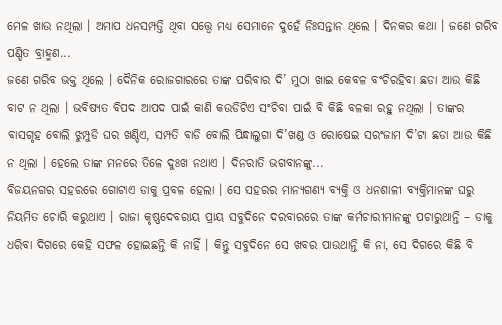ମେଳ ଖାଉ ନଥିଲା । ଅମାପ ଧନସମ୍ପତ୍ତି ଥିବା ସତ୍ତ୍ୱେ ମଧ୍ୟ ସେମାନେ ଦୁହେଁ ନିଃସନ୍ତାନ ଥିଲେ । ଦିନକର କଥା । ଜଣେ ଗରିବ ପଣ୍ଡିତ ବ୍ରାହ୍ମଣ...
ଜଣେ ଗରିବ ଭକ୍ତ ଥିଲେ । ଦୈନିକ ରୋଜଗାରରେ ତାଙ୍କ ପରିବାର ଦି’ ମୁଠା ଖାଇ କେବଳ ବଂଚିରହିବା ଛଡା ଆଉ କିଛି ବାଟ ନ ଥିଲା । ଭବିଷ୍ୟତ ବିପଦ ଆପଦ ପାଇଁ କାଣି କଉଡିଟିଏ ସଂଚିବା ପାଇଁ ବି କିଛି ବଳକା ରହୁ ନଥିଲା । ତାଙ୍କର ବାସଗୃହ ବୋଲି ଝୁମ୍ପୁଡି ଘର ଖଣ୍ଡିଏ, ସମ୍ପତି ବାଡି ବୋଲି ପିନ୍ଧାଲୁଗା ଦି’ଖଣ୍ଡ ଓ ରୋଷେଇ ସରଂଜାମ ଦି’ଟା ଛଡା ଆଉ କିଛି ନ ଥିଲା । ହେଲେ ତାଙ୍କ ମନରେ ତିଳେ ଦୁଃଖ ନଥାଏ । ଦିନରାତି ଭଗବାନଙ୍କୁ...
ବିଜୟନଗର ସହରରେ ଗୋଟାଏ ଡାକୁ ପ୍ରବଳ ହେଲା । ସେ ସହରର ମାନ୍ୟଗଣ୍ୟ ବ୍ୟକ୍ତି ଓ ଧନଶାଳୀ ବ୍ୟକ୍ତିମାନଙ୍କ ଘରୁ ନିୟମିତ ଚୋରି କରୁଥାଏ । ରାଜା କୃଷ୍ଣଦେବରାୟ ପ୍ରାୟ ସବୁଦିନେ ଦରବାରରେ ତାଙ୍କ କର୍ମଚାରୀମାନଙ୍କୁ ପଚାରୁଥାନ୍ତି – ଡାକୁ ଧରିବା ଦିଗରେ କେହି ସଫଳ ହୋଇଛନ୍ତି କି ନାହିଁ । କିନ୍ତୁ ସବୁଦିନେ ସେ ଖବର ପାଉଥାନ୍ତି କି ନା, ସେ ଦିଗରେ କିଛି ବି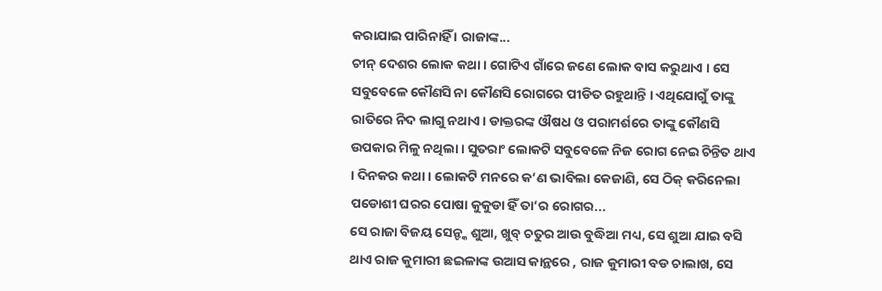କରାଯାଇ ପାରିନାହିଁ । ରାଜାଙ୍କ...
ଚୀନ୍ ଦେଶର ଲୋକ କଥା । ଗୋଟିଏ ଗାଁରେ ଜଣେ ଲୋକ ବାସ କରୁଥାଏ । ସେ ସବୁବେଳେ କୌଣସି ନା କୌଣସି ରୋଗରେ ପୀଡିତ ରହୁଥାନ୍ତି । ଏଥିଯୋଗୁଁ ତାଙ୍କୁ ରାତିରେ ନିଦ ଲାଗୁ ନଥାଏ । ଡାକ୍ତରଙ୍କ ଔଷଧ ଓ ପରାମର୍ଶରେ ତାଙ୍କୁ କୌଣସି ଉପକାର ମିଳୁ ନଥିଲା । ସୁତରାଂ ଲୋକଟି ସବୁବେଳେ ନିଜ ରୋଗ ନେଇ ଚିନ୍ତିତ ଥାଏ । ଦିନକର କଥା । ଲୋକଟି ମନରେ କ’ଣ ଭାବିଲା କେଜାଣି, ସେ ଠିକ୍ କରିନେଲା ପଡୋଶୀ ଘରର ପୋଷା କୁକୁଡା ହିଁ ତା’ର ରୋଗର...
ସେ ରାଜା ବିଜୟ ସେନ୍ଙ୍କ ଶୁଆ, ଖୁବ୍ ଚତୁର ଆଉ ବୁଦ୍ଧିଆ ମଧ୍ୟ, ସେ ଶୁଆ ଯାଇ ବସି ଥାଏ ରାଜ କୁମାରୀ ଛଇଳାଙ୍କ ଉଆସ କାନ୍ଥରେ , ରାଜ କୁମାରୀ ବଡ ଚାଲାଖ, ସେ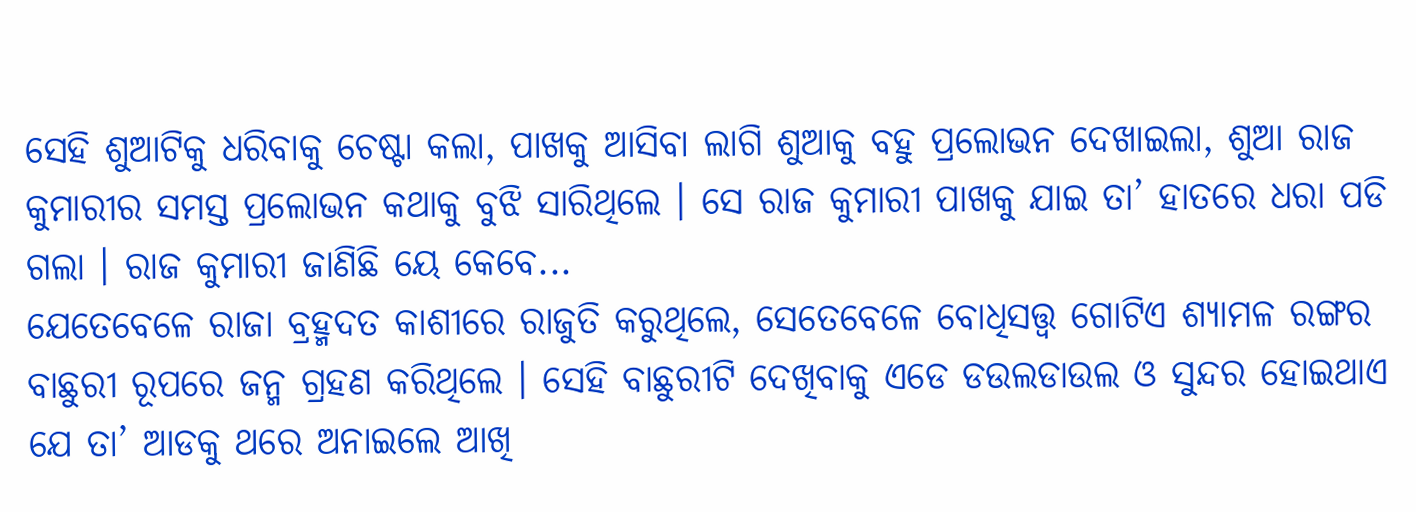ସେହି ଶୁଆଟିକୁ ଧରିବାକୁ ଚେଷ୍ଟା କଲା, ପାଖକୁ ଆସିବା ଲାଗି ଶୁଆକୁ ବହୁ ପ୍ରଲୋଭନ ଦେଖାଇଲା, ଶୁଆ ରାଜ କୁମାରୀର ସମସ୍ତ ପ୍ରଲୋଭନ କଥାକୁ ବୁଝି ସାରିଥିଲେ । ସେ ରାଜ କୁମାରୀ ପାଖକୁ ଯାଇ ତା’ ହାତରେ ଧରା ପଡି ଗଲା । ରାଜ କୁମାରୀ ଜାଣିଛି ୟେ କେବେ...
ଯେତେବେଳେ ରାଜା ବ୍ରହ୍ମଦତ କାଶୀରେ ରାଜୁତି କରୁଥିଲେ, ସେତେବେଳେ ବୋଧିସତ୍ତ୍ଵ ଗୋଟିଏ ଶ୍ୟାମଳ ରଙ୍ଗର ବାଛୁରୀ ରୂପରେ ଜନ୍ମ ଗ୍ରହଣ କରିଥିଲେ । ସେହି ବାଛୁରୀଟି ଦେଖିବାକୁ ଏଡେ ଡଉଲଡାଉଲ ଓ ସୁନ୍ଦର ହୋଇଥାଏ ଯେ ତା’ ଆଡକୁ ଥରେ ଅନାଇଲେ ଆଖି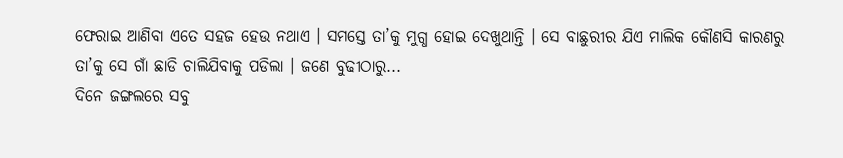ଫେରାଇ ଆଣିବା ଏତେ ସହଜ ହେଉ ନଥାଏ । ସମସ୍ତେ ତା’କୁ ମୁଗ୍ଧ ହୋଇ ଦେଖୁଥାନ୍ତି । ସେ ବାଛୁରୀର ଯିଏ ମାଲିକ କୌଣସି କାରଣରୁ ତା’କୁ ସେ ଗାଁ ଛାଡି ଚାଲିଯିବାକୁ ପଡିଲା । ଜଣେ ବୁଢୀଠାରୁ...
ଦିନେ ଜଙ୍ଗଲରେ ସବୁ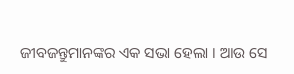ଜୀବଜନ୍ତୁମାନଙ୍କର ଏକ ସଭା ହେଲା । ଆଉ ସେ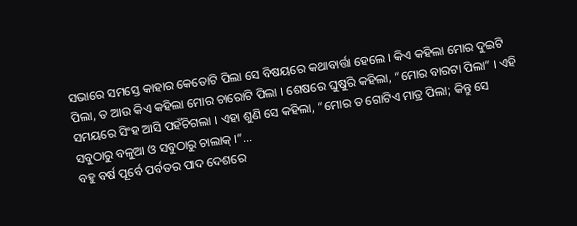ସଭାରେ ସମସ୍ତେ କାହାର କେତୋଟି ପିଲା ସେ ବିଷୟରେ କଥାବାର୍ତ୍ତା ହେଲେ । କିଏ କହିଲା ମୋର ଦୁଇଟି ପିଲା, ତ ଆଉ କିଏ କହିଲା ମୋର ଚାରୋଟି ପିଲା । ଶେଷରେ ଘୁଷୁରି କହିଲା, “ମୋର ବାରଟା ପିଲା” । ଏହି ସମୟରେ ସିଂହ ଆସି ପହଁଚିଗଲା । ଏହା ଶୁଣି ସେ କହିଲା, “ମୋର ତ ଗୋଟିଏ ମାତ୍ର ପିଲା; କିନ୍ତୁ ସେ ସବୁଠାରୁ ବଳୁଆ ଓ ସବୁଠାରୁ ଚାଲାକ୍ ।”...
ବହୁ ବର୍ଷ ପୂର୍ବେ ପର୍ବତର ପାଦ ଦେଶରେ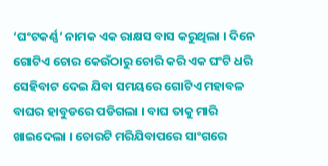‘ଘଂଟକର୍ଣ୍ଣ’ ନାମକ ଏକ ରାକ୍ଷସ ବାସ କରୁଥିଲା । ଦିନେ ଗୋଟିଏ ଚୋର କେଉଁଠାରୁ ଚୋରି କରି ଏକ ଘଂଟି ଧରି ସେହିବାଟ ଦେଇ ଯିବା ସମୟରେ ଗୋଟିଏ ମହାବଳ ବାଘର ହାବୁଡରେ ପଡିଗଲା । ବାଘ ତାକୁ ମାରି ଖାଇଦେଲା । ଚୋରଟି ମରିଯିବାପରେ ସାଂଗରେ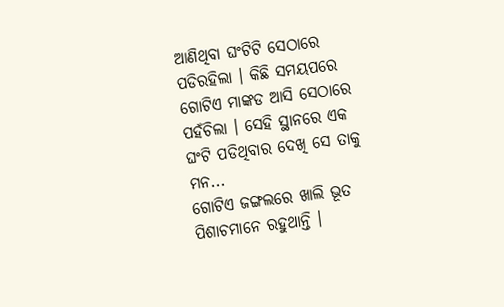ଆଣିଥିବା ଘଂଟିଟି ସେଠାରେ ପଡିରହିଲା । କିଛି ସମୟପରେ ଗୋଟିଏ ମାଙ୍କଡ ଆସି ସେଠାରେ ପହଁଚିଲା । ସେହି ସ୍ଥାନରେ ଏକ ଘଂଟି ପଡିଥିବାର ଦେଖି ସେ ତାକୁ ମନ...
ଗୋଟିଏ ଜଙ୍ଗଲରେ ଖାଲି ଭୂତ ପିଶାଚମାନେ ରହୁଥାନ୍ତି ।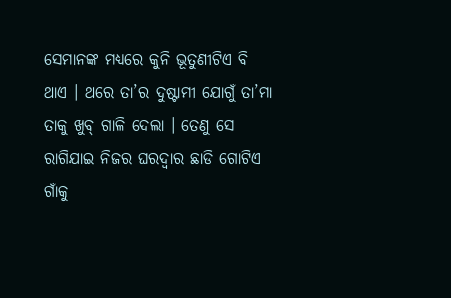ସେମାନଙ୍କ ମଧ୍ୟରେ କୁନି ଭୂତୁଣୀଟିଏ ବି ଥାଏ । ଥରେ ତା’ର ଦୁଷ୍ଟାମୀ ଯୋଗୁଁ ତା’ମା ତାକୁ ଖୁବ୍ ଗାଳି ଦେଲା । ତେଣୁ ସେ ରାଗିଯାଇ ନିଜର ଘରଦ୍ୱାର ଛାଡି ଗୋଟିଏ ଗାଁକୁ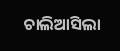ଚାଲିଆସିଲା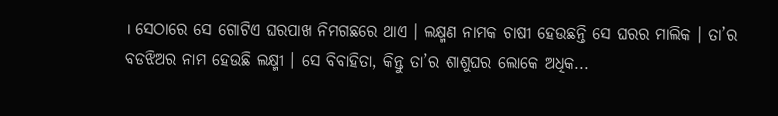। ସେଠାରେ ସେ ଗୋଟିଏ ଘରପାଖ ନିମଗଛରେ ଥାଏ । ଲକ୍ଷ୍ମଣ ନାମକ ଚାଷୀ ହେଉଛନ୍ତି ସେ ଘରର ମାଲିକ । ତା’ର ବଡଝିଅର ନାମ ହେଉଛି ଲକ୍ଷ୍ମୀ । ସେ ବିବାହିତା, କିନ୍ତୁ ତା’ର ଶାଶୁଘର ଲୋକେ ଅଧିକ...